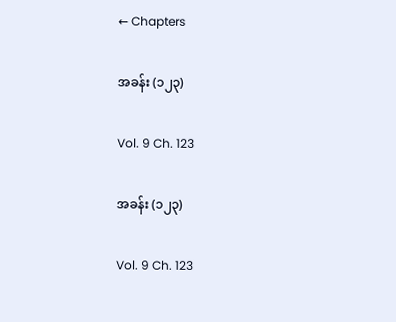← Chapters

အခန်း (၁၂၃)

Vol. 9 Ch. 123

အခန်း (၁၂၃)

Vol. 9 Ch. 123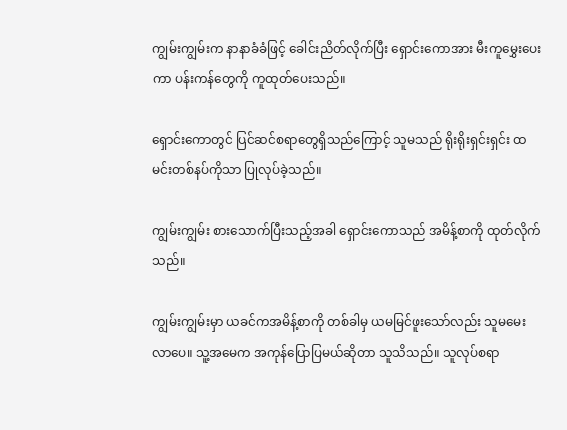ကျွမ်းကျွမ်းက နာနာခံခံဖြင့် ခေါင်းညိတ်လိုက်ပြီး ရှောင်းကောအား မီးကူမွှေးပေးကာ ပန်းကန်တွေကို ကူထုတ်ပေးသည်။

ရှောင်းကောတွင် ပြင်ဆင်စရာတွေရှိသည်ကြောင့် သူမသည် ရိုးရိုးရှင်းရှင်း ထမင်းတစ်နပ်ကိုသာ ပြုလုပ်ခဲ့သည်။

ကျွမ်းကျွမ်း စားသောက်ပြီးသည့်အခါ ရှောင်းကောသည် အမိန့်စာကို ထုတ်လိုက်သည်။

ကျွမ်းကျွမ်းမှာ ယခင်ကအမိန့်စာကို တစ်ခါမှ ယမမြင်ဖူးသော်လည်း သူမမေးလာပေ။ သူ့အမေက အကုန်ပြောပြမယ်ဆိုတာ သူသိသည်။ သူလုပ်စရာ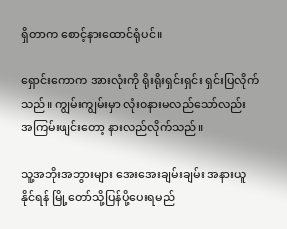ရှိတာက စောင့်နားထောင်ရုံပင်။

ရှောင်းကောက အားလုံးကို ရိုးရိုးရှင်းရှင်း ရှင်းပြလိုက်သည်။ ကျွမ်းကျွမ်းမှာ လုံး၀နားမလည်သော်လည်း အကြမ်းဖျင်းတော့ နားလည်လိုက်သည်။

သူ့အဘိုးအဘွားများ အေးအေးချမ်းချမ်း အနားယူနိုင်ရန် မြို့တော်သို့ပြန်ပို့ပေးရမည်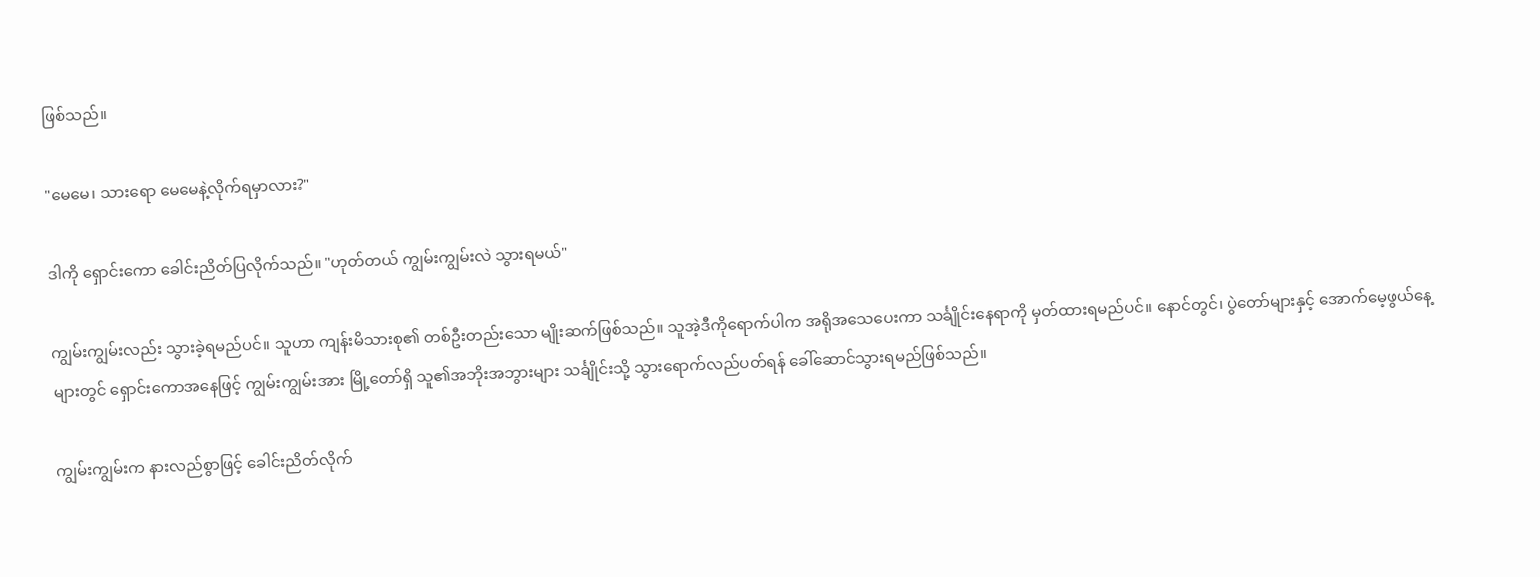ဖြစ်သည်။

"မေမေ၊ သားရော မေမေနဲ့လိုက်ရမှာလား?"

ဒါကို ရှောင်းကော ခေါင်းညိတ်ပြလိုက်သည်။ "ဟုတ်တယ် ကျွမ်းကျွမ်းလဲ သွားရမယ်"

ကျွမ်းကျွမ်းလည်း သွားခဲ့ရမည်ပင်။ သူဟာ ကျန်းမိသားစု၏ တစ်ဦးတည်းသော မျိုးဆက်ဖြစ်သည်။ သူအဲ့ဒီကိုရောက်ပါက အရိုအသေပေးကာ သင်္ချိုင်းနေရာကို မှတ်ထားရမည်ပင်။ နောင်တွင်၊ ပွဲတော်များနှင့် အောက်မေ့ဖွယ်နေ့များတွင် ရှောင်းကောအနေဖြင့် ကျွမ်းကျွမ်းအား မြို့တော်ရှိ သူ၏အဘိုးအဘွားများ သင်္ချိုင်းသို့ သွားရောက်လည်ပတ်ရန် ခေါ်ဆောင်သွားရမည်ဖြစ်သည်။

ကျွမ်းကျွမ်းက နားလည်စွာဖြင့် ခေါင်းညိတ်လိုက်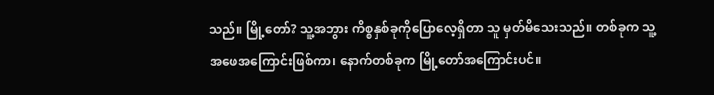သည်။ မြို့တော်? သူ့အဘွား ကိစ္စနှစ်ခုကိုပြောလေ့ရှိတာ သူ မှတ်မိသေးသည်။ တစ်ခုက သူ့အဖေအကြောင်းဖြစ်ကာ၊ နောက်တစ်ခုက မြို့တော်အကြောင်းပင်။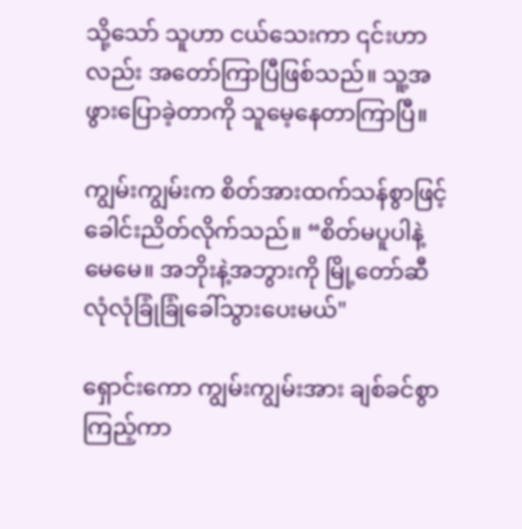သို့သော် သူဟာ ငယ်သေးကာ ၎င်းဟာလည်း အတော်ကြာပြီဖြစ်သည်။ သူ့အဖွားပြောခဲ့တာကို သူမေ့နေတာကြာပြီ။

ကျွမ်းကျွမ်းက စိတ်အားထက်သန်စွာဖြင့် ခေါင်းညိတ်လိုက်သည်။ “စိတ်မပူပါနဲ့ မေမေ။ အဘိုးနဲ့အဘွားကို မြို့တော်ဆီ လုံလုံခြုံခြုံခေါ်သွားပေးမယ်"

ရှောင်းကော ကျွမ်းကျွမ်းအား ချစ်ခင်စွာကြည့်ကာ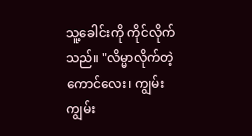သူ့ခေါင်းကို ကိုင်လိုက်သည်။ "လိမ္မာလိုက်တဲ့ကောင်လေး၊ ကျွမ်းကျွမ်း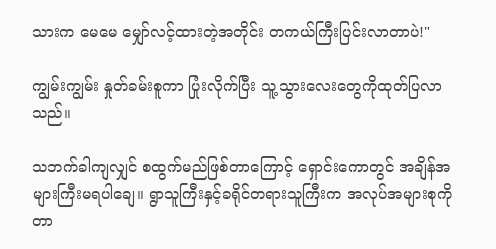သားက မေမေ မျှော်လင့်ထားတဲ့အတိုင်း တကယ်ကြီးပြင်းလာတာပဲ!"

ကျွမ်းကျွမ်း နှုတ်ခမ်းစူကာ ပြုံးလိုက်ပြီး သူ့သွားလေးတွေကိုထုတ်ပြလာသည်။

သဘက်ခါကျလျှင် စထွက်မည်ဖြစ်တာကြောင့် ရှောင်းကောတွင် အချိန်အများကြီးမရပါချေ။ ရွာသူကြီးနှင့်ခရိုင်တရားသူကြီးက အလုပ်အများစုကို တာ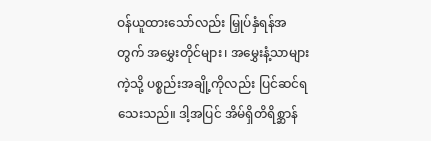ဝန်ယူထားသော်လည်း မြှုပ်နှံရန်အတွက် အမွှေးတိုင်များ၊ အမွှေးနံ့သာများကဲ့သို့ ပစ္စည်းအချို့ကိုလည်း ပြင်ဆင်ရသေးသည်။ ဒါ့အပြင် အိမ်ရှိတိရိစ္ဆာန်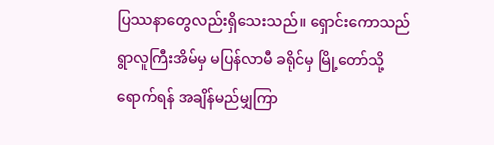ပြဿနာတွေလည်းရှိသေးသည်။ ရှောင်းကောသည် ရွာလူကြီးအိမ်မှ မပြန်လာမီ ခရိုင်မှ မြို့တော်သို့ရောက်ရန် အချိန်မည်မျှကြာ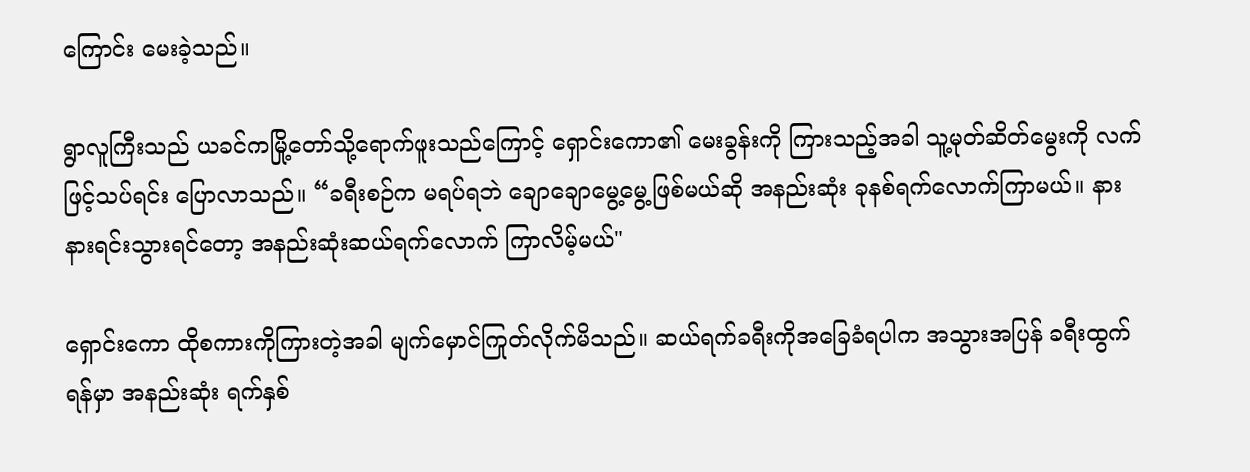ကြောင်း မေးခဲ့သည်။

ရွာလူကြီးသည် ယခင်ကမြို့တော်သို့ရောက်ဖူးသည်ကြောင့် ရှောင်းကော၏ မေးခွန်းကို ကြားသည့်အခါ သူ့မုတ်ဆိတ်မွေးကို လက်ဖြင့်သပ်ရင်း ပြောလာသည်။ “ခရီးစဉ်က မရပ်ရဘဲ ချောချောမွေ့မွေ့ဖြစ်မယ်ဆို အနည်းဆုံး ခုနစ်ရက်လောက်ကြာမယ်။ နားနားရင်းသွားရင်တော့ အနည်းဆုံးဆယ်ရက်လောက် ကြာလိမ့်မယ်"

ရှောင်းကော ထိုစကားကိုကြားတဲ့အခါ မျက်မှောင်ကြုတ်လိုက်မိသည်။ ဆယ်ရက်ခရီးကိုအခြေခံရပါက အသွားအပြန် ခရီးထွက်ရန်မှာ အနည်းဆုံး ရက်နှစ်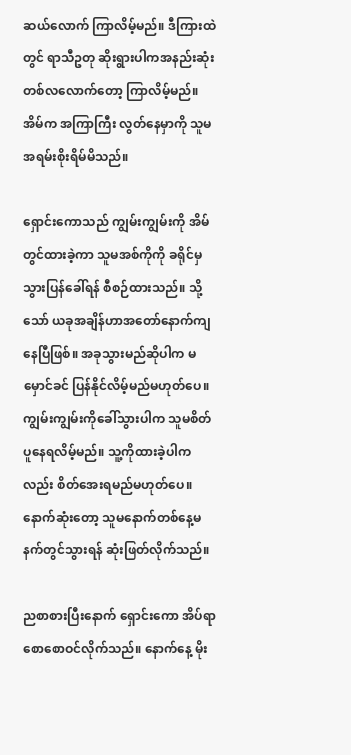ဆယ်လောက် ကြာလိမ့်မည်။ ဒီကြားထဲတွင် ရာသီဥတု ဆိုးရွားပါကအနည်းဆုံး တစ်လလောက်တော့ ကြာလိမ့်မည်။ အိမ်က အကြာကြီး လွတ်နေမှာကို သူမအရမ်းစိုးရိမ်မိသည်။

ရှောင်းကောသည် ကျွမ်းကျွမ်းကို အိမ်တွင်ထားခဲ့ကာ သူမအစ်ကိုကို ခရိုင်မှသွားပြန်ခေါ်ရန် စီစဉ်ထားသည်။ သို့သော် ယခုအချိန်ဟာအတော်နောက်ကျနေပြီဖြစ်။ အခုသွားမည်ဆိုပါက မမှောင်ခင် ပြန်နိုင်လိမ့်မည်မဟုတ်ပေ။ ကျွမ်းကျွမ်းကိုခေါ်သွားပါက သူမစိတ်ပူနေရလိမ့်မည်။ သူ့ကိုထားခဲ့ပါကလည်း စိတ်အေးရမည်မဟုတ်ပေ။ နောက်ဆုံးတော့ သူမနောက်တစ်နေ့မနက်တွင်သွားရန် ဆုံးဖြတ်လိုက်သည်။

ညစာစားပြီးနောက် ရှောင်းကော အိပ်ရာစောစောဝင်လိုက်သည်။ နောက်နေ့ မိုး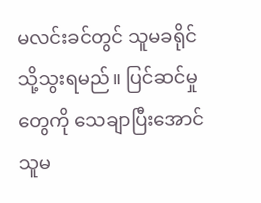မလင်းခင်တွင် သူမခရိုင်သို့သွးရမည်။ ပြင်ဆင်မှုတွေကို သေချာပြီးအောင် သူမ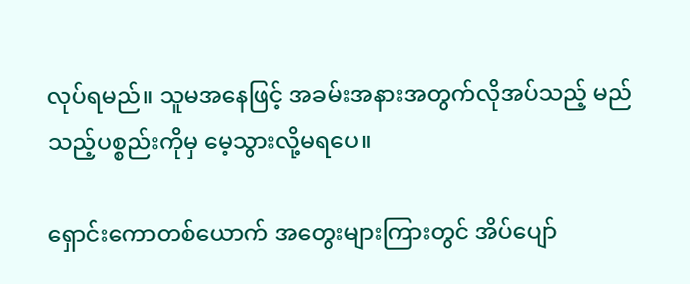လုပ်ရမည်။ သူမအနေဖြင့် အခမ်းအနားအတွက်လိုအပ်သည့် မည်သည့်ပစ္စည်းကိုမှ မေ့သွားလို့မရပေ။

ရှောင်းကောတစ်ယောက် အတွေးများကြားတွင် အိပ်ပျော်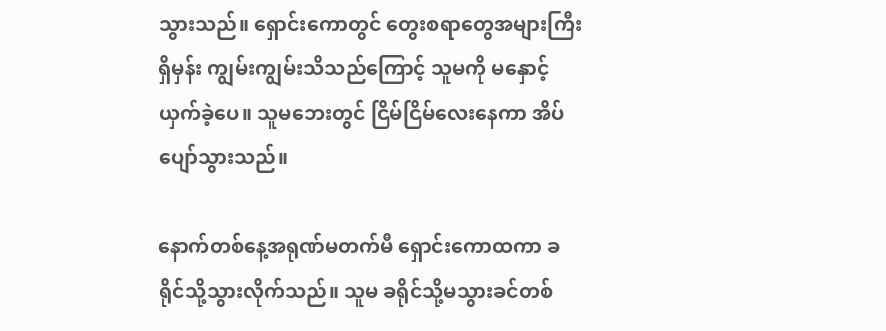သွားသည်။ ရှောင်းကောတွင် တွေးစရာတွေအများကြီးရှိမှန်း ကျွမ်းကျွမ်းသိသည်ကြောင့် သူမကို မနှောင့်ယှက်ခဲ့ပေ။ သူမဘေးတွင် ငြိမ်ငြိမ်လေးနေကာ အိပ်ပျော်သွားသည်။

နောက်တစ်နေ့အရုဏ်မတက်မီ ရှောင်းကောထကာ ခရိုင်သို့သွားလိုက်သည်။ သူမ ခရိုင်သို့မသွားခင်တစ်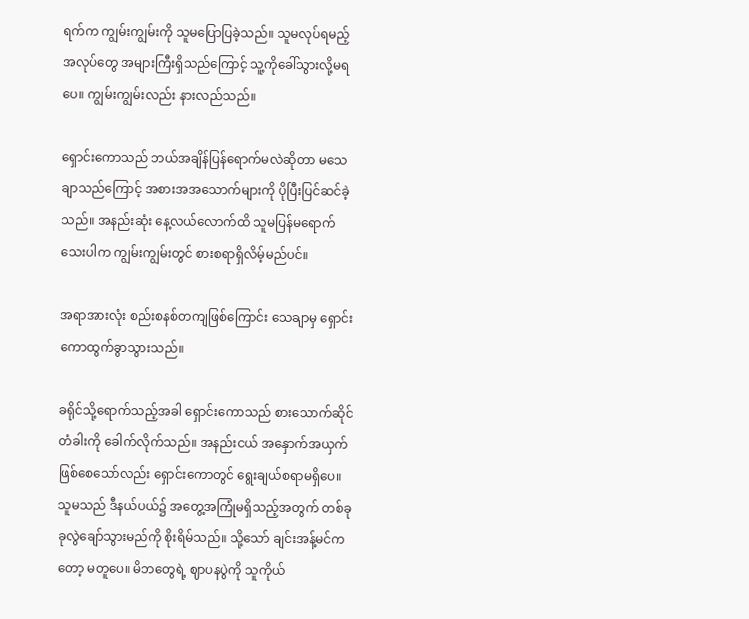ရက်က ကျွမ်းကျွမ်းကို သူမပြောပြခဲ့သည်။ သူမလုပ်ရမည့်အလုပ်တွေ အများကြီးရှိသည်ကြောင့် သူ့ကိုခေါ်သွားလို့မရပေ။ ကျွမ်းကျွမ်းလည်း နားလည်သည်။

ရှောင်းကောသည် ဘယ်အချိန်ပြန်ရောက်မလဲဆိုတာ မသေချာသည်ကြောင့် အစားအအသောက်များကို ပိုပြီးပြင်ဆင်ခဲ့သည်။ အနည်းဆုံး နေ့လယ်လောက်ထိ သူမပြန်မရောက်သေးပါက ကျွမ်းကျွမ်းတွင် စားစရာရှိလိမ့်မည်ပင်။

အရာအားလုံး စည်းစနစ်တကျဖြစ်ကြောင်း သေချာမှ ရှောင်းကောထွက်ခွာသွားသည်။

ခရိုင်သို့ရောက်သည့်အခါ ရှောင်းကောသည် စားသောက်ဆိုင်တံခါးကို ခေါက်လိုက်သည်။ အနည်းငယ် အနှောက်အယှက် ဖြစ်စေသော်လည်း ရှောင်းကောတွင် ရွေးချယ်စရာမရှိပေ။ သူမသည် ဒီနယ်ပယ်၌ အတွေ့အကြုံမရှိသည့်အတွက် တစ်ခုခုလွဲချော်သွားမည်ကို စိုးရိမ်သည်။ သို့သော် ချင်းအန့်မင်ကတော့ မတူပေ။ မိဘတွေရဲ့ ဈာပနပွဲကို သူကိုယ်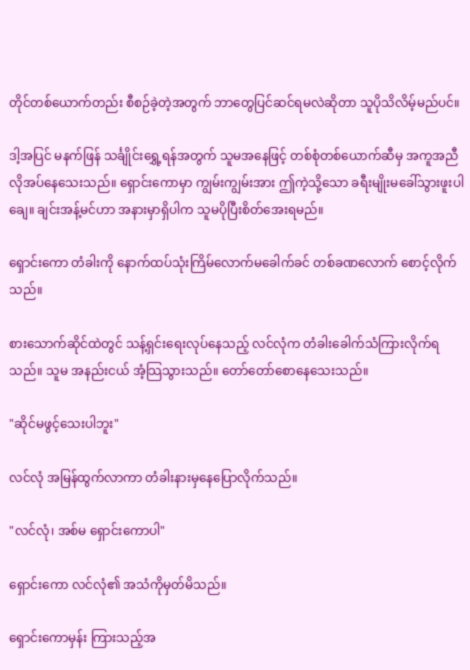တိုင်တစ်ယောက်တည်း စီစဉ်ခဲ့တဲ့အတွက် ဘာတွေပြင်ဆင်ရမလဲဆိုတာ သူပိုသိလိမ့်မည်ပင်။

ဒါ့အပြင် မနက်ဖြန် သင်္ချိုင်းရွှေ့ရန်အတွက် သူမအနေဖြင့် တစ်စုံတစ်ယောက်ဆီမှ အကူအညီလိုအပ်နေသေးသည်။ ရှောင်းကောမှာ ကျွမ်းကျွမ်းအား ဤကဲ့သို့သော ခရီးမျိုးမခေါ်သွားဖူးပါချေ။ ချင်းအန့်မင်ဟာ အနားမှာရှိပါက သူမပိုပြီးစိတ်အေးရမည်။

ရှောင်းကော တံခါးကို နောက်ထပ်သုံးကြိမ်လောက်မခေါက်ခင် တစ်ခဏလောက် စောင့်လိုက်သည်။

စားသောက်ဆိုင်ထဲတွင် သန့်ရှင်းရေးလုပ်နေသည့် လင်လုံက တံခါးခေါက်သံကြားလိုက်ရသည်။ သူမ အနည်းငယ် အံ့သြသွားသည်။ တော်တော်စောနေသေးသည်။

"ဆိုင်မဖွင့်သေးပါဘူး"

လင်လုံ အမြန်ထွက်လာကာ တံခါးနားမှနေပြောလိုက်သည်။

"လင်လုံ၊ အစ်မ ရှောင်းကောပါ"

ရှောင်းကော လင်လုံ၏ အသံကိုမှတ်မိသည်။

ရှောင်းကောမှန်း ကြားသည့်အ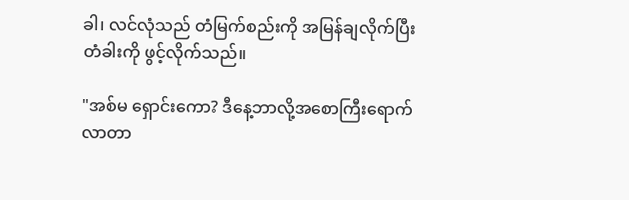ခါ၊ လင်လုံသည် တံမြက်စည်းကို အမြန်ချလိုက်ပြီး တံခါးကို ဖွင့်လိုက်သည်။

"အစ်မ ရှောင်းကော? ဒီနေ့ဘာလို့အစောကြီးရောက်လာတာ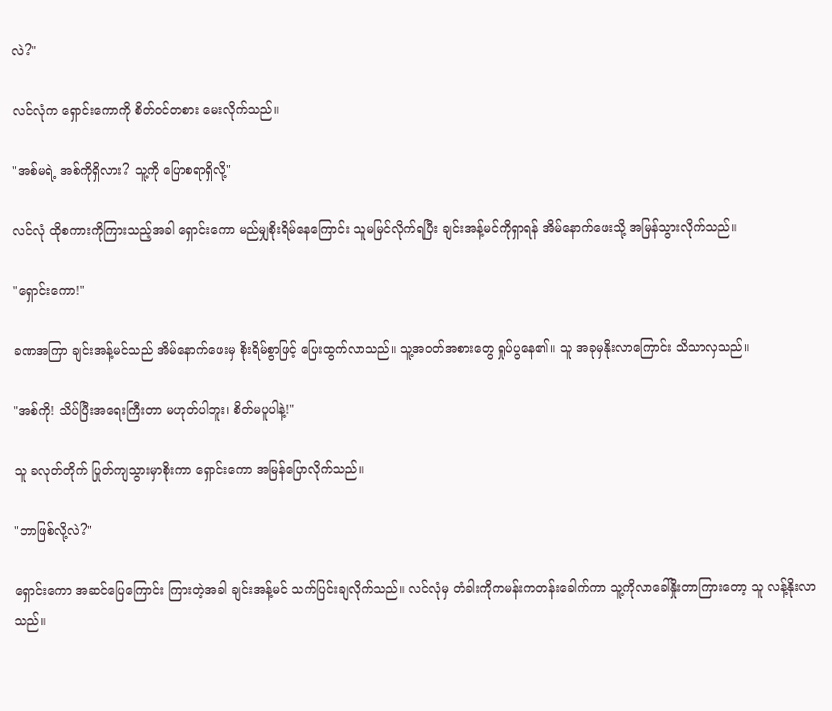လဲ?"

လင်လုံက ရှောင်းကောကို စိတ်ဝင်တစား မေးလိုက်သည်။

"အစ်မရဲ့ အစ်ကိုရှိလား? သူ့ကို ပြောစရာရှိလို့"

လင်လုံ ထိုစကားကိုကြားသည့်အခါ ရှောင်းကော မည်မျှစိုးရိမ်နေကြောင်း သူမမြင်လိုက်ရပြီး ချင်းအန့်မင်ကိုရှာရန် အိမ်နောက်ဖေးသို့ အမြန်သွားလိုက်သည်။

"ရှောင်းကော!"

ခဏအကြာ ချင်းအန့်မင်သည် အိမ်နောက်ဖေးမှ စိုးရိမ်စွာဖြင့် ပြေးထွက်လာသည်။ သူ့အဝတ်အစားတွေ ရှုပ်ပွနေ၏။ သူ အခုမှနိုးလာကြောင်း သိသာလှသည်။

"အစ်ကို! သိပ်ပြီးအရေးကြီးတာ မဟုတ်ပါဘူး၊ စိတ်မပူပါနဲ့!"

သူ ခလုတ်တိုက် ပြုတ်ကျသွားမှာစိုးကာ ရှောင်းကော အမြန်ပြောလိုက်သည်။

"ဘာဖြစ်လို့လဲ?"

ရှောင်းကော အဆင်ပြေကြောင်း ကြားတဲ့အခါ ချင်းအန့်မင် သက်ပြင်းချလိုက်သည်။ လင်လုံမှ တံခါးကိုကမန်းကတန်းခေါက်ကာ သူ့ကို‌လာခေါ်နှိုးတာကြားတော့ သူ လန့်နိုးလာသည်။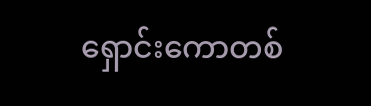ရှောင်းကောတစ်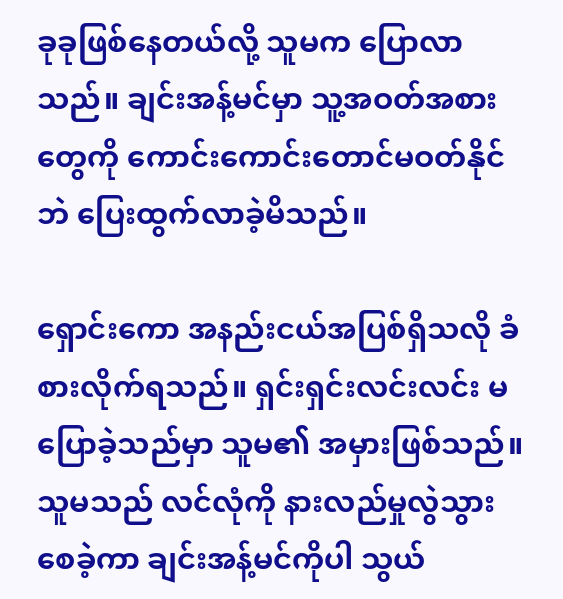ခုခုဖြစ်နေတယ်လို့ သူမက ပြောလာသည်။ ချင်းအန့်မင်မှာ သူ့အဝတ်အစားတွေကို ကောင်းကောင်းတောင်မဝတ်နိုင်ဘဲ ပြေးထွက်လာခဲ့မိသည်။

ရှောင်းကော အနည်းငယ်အပြစ်ရှိသလို ခံစားလိုက်ရသည်။ ရှင်းရှင်းလင်းလင်း ‌မပြောခဲ့သည်မှာ သူမ၏ အမှားဖြစ်သည်။ သူမသည် လင်လုံကို နားလည်မှုလွဲသွားစေခဲ့ကာ ချင်းအန့်မင်ကိုပါ သွယ်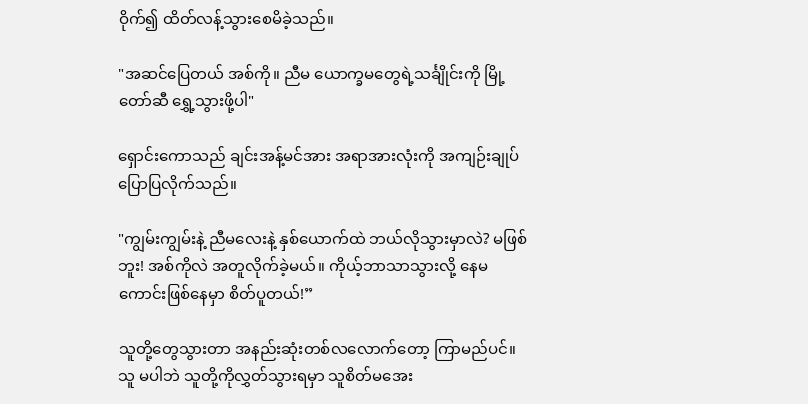ဝိုက်၍ ထိတ်လန့်သွားစေမိခဲ့သည်။

"အဆင်ပြေတယ် အစ်ကို။ ညီမ ယောက္ခမတွေရဲ့သင်္ချိုင်းကို မြို့တော်ဆီ ရွှေ့သွားဖို့ပါ"

ရှောင်းကောသည် ချင်းအန့်မင်အား အရာအားလုံးကို အကျဉ်းချုပ်ပြောပြလိုက်သည်။

"ကျွမ်းကျွမ်းနဲ့ ညီမလေးနဲ့ နှစ်‌ယောက်ထဲ ဘယ်လိုသွားမှာလဲ? မဖြစ်ဘူး! အစ်ကိုလဲ အတူလိုက်ခဲ့မယ်။ ကိုယ့်ဘာသာသွားလို့ နေမကောင်းဖြစ်နေမှာ စိတ်ပူတယ်!”

သူတို့တွေသွားတာ အနည်းဆုံးတစ်လလောက်တော့ ကြာမည်ပင်။ သူ မပါဘဲ သူတို့ကိုလွှတ်သွားရမှာ သူစိတ်မအေး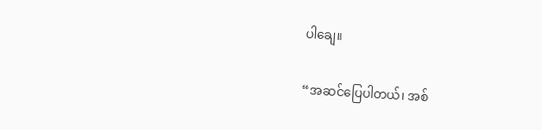ပါချေ။

“အဆင်ပြေပါတယ်၊ အစ်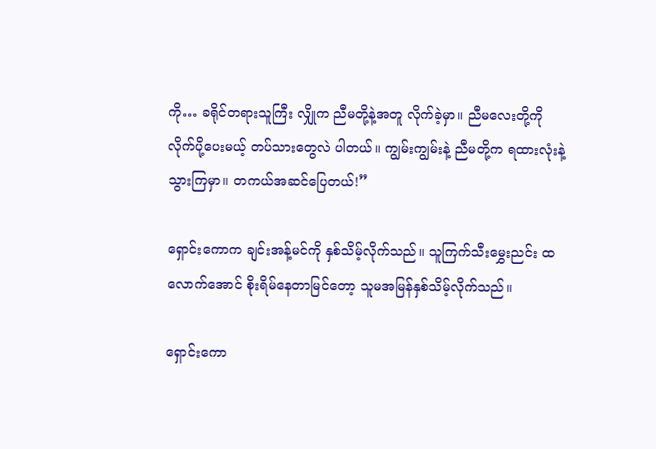ကို… ခရိုင်တရားသူကြီး လျှိုက ညီမတို့နဲ့အတူ လိုက်ခဲ့မှာ။ ညီမလေးတို့ကို လိုက်ပို့ပေးမယ့် တပ်သားတွေလဲ ပါတယ်။ ကျွမ်းကျွမ်းနဲ့ ညီမတို့က ရထားလုံးနဲ့သွားကြမှာ။ တကယ်အဆင်‌ပြေတယ်!”

ရှောင်းကောက ချင်းအန့်မင်ကို နှစ်သိမ့်လိုက်သည်။ သူကြက်သီးမွှေးညင်း ထလောက်အောင် စိုးရိမ်နေတာမြင်တော့ သူမအမြန်နှစ်သိမ့်လိုက်သည်။

ရှောင်းကော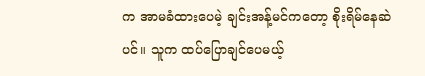က အာမခံထားပေမဲ့ ချင်းအန့်မင်ကတော့ စိုးရိမ်နေဆဲပင်။ သူက ထပ်ပြောချင်ပေမယ့်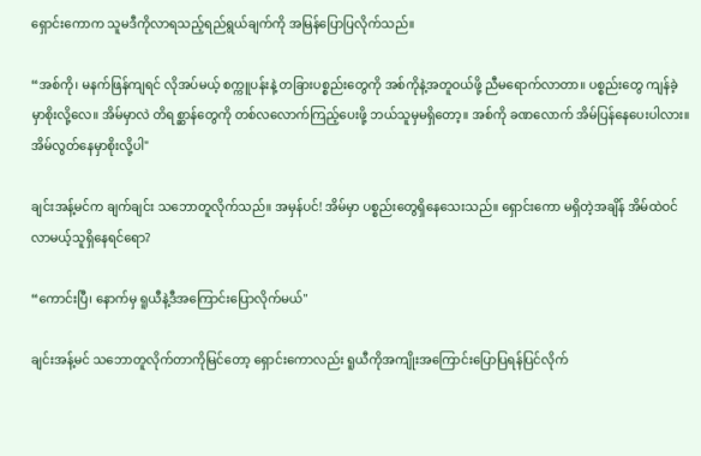ရှောင်းကောက သူမဒီကိုလာရသည့်ရည်ရွယ်ချက်ကို အမြန်ပြောပြလိုက်သည်။

“အစ်ကို၊ မနက်ဖြန်ကျရင် လိုအပ်မယ့် စက္ကူပန်းနဲ့ တခြားပစ္စည်းတွေကို အစ်ကိုနဲ့အတူဝယ်ဖို့ ညီမရောက်လာတာ။ ပစ္စည်းတွေ ကျန်ခဲ့မှာစိုးလို့လေ။ အိမ်မှာလဲ တိရစ္ဆာန်တွေကို တစ်လလောက်ကြည့်ပေးဖို့ ဘယ်သူမှမရှိတော့။ အစ်ကို ခဏလောက် အိမ်ပြန်နေပေးပါလား။ အိမ်လွတ်နေမှာစိုးလို့ပါ"

ချင်းအန့်မင်က ချက်ချင်း သဘောတူလိုက်သည်။ အမှန်ပင်! အိမ်မှာ ပစ္စည်းတွေရှိနေသေးသည်။ ရှောင်းကော မရှိတဲ့အချိန် အိမ်ထဲဝင်လာမယ့်သူရှိနေရင်ရော?

“ကောင်းပြီ၊ နောက်မှ ရူယီနဲ့ဒီအကြောင်းပြောလိုက်မယ်"

ချင်းအန့်မင် သဘောတူလိုက်တာကိုမြင်တော့ ရှောင်းကောလည်း ရူယီကိုအကျိုးအကြောင်းပြောပြရန်ပြင်လိုက်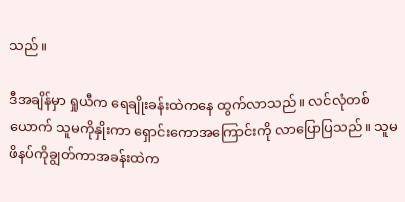သည်။

ဒီအချိန်မှာ ရှုယီက ရေချိုးခန်းထဲကနေ ထွက်လာသည်။ လင်လုံတစ်ယောက် သူမကိုနှိုးကာ ရှောင်းကောအကြောင်းကို လာပြောပြသည်။ သူမဖိနပ်ကိုချွတ်ကာအခန်းထဲက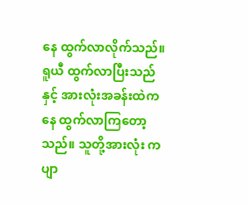နေ ထွက်လာလိုက်သည်။ ရူယီ ထွက်လာပြီးသည်နှင့် အားလုံးအခန်းထဲကနေ ထွက်လာကြတော့သည်။ သူတို့အားလုံး ကပျာ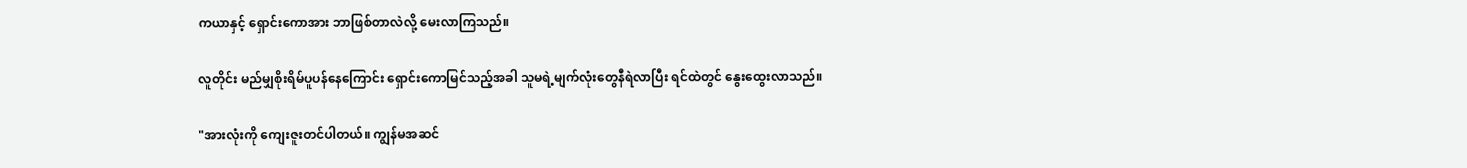ကယာနှင့် ရှောင်းကောအား ဘာဖြစ်တာလဲလို့ မေးလာကြသည်။

လူတိုင်း မည်မျှစိုးရိမ်ပူပန်နေကြောင်း ရှောင်းကောမြင်သည့်အခါ သူမရဲ့မျက်လုံးတွေနီရဲလာပြီး ရင်ထဲတွင် နွေးထွေးလာသည်။

"အားလုံးကို ကျေးဇူးတင်ပါတယ်။ ကျွန်မအဆင်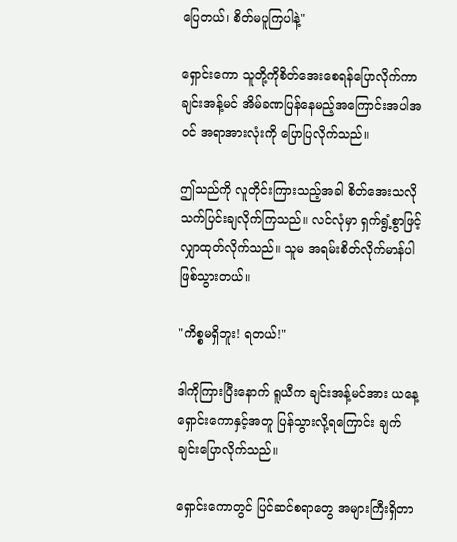ပြေတယ်၊ စိတ်မပူကြပါနဲ့"

ရှောင်းကော သူတို့ကိုစိတ်အေးစေရန်ပြောလိုက်ကာ ချင်းအန့်မင် အိမ်ခဏပြန်နေမည့်အကြောင်းအပါအဝင် အရာအားလုံးကို ပြောပြလိုက်သည်။

ဤသည်ကို လူတိုင်းကြားသည့်အခါ စိတ်အေးသလိုသက်ပြင်းချလိုက်ကြသည်။ လင်လုံမှာ ရှက်ရွံ့စွာဖြင့် လျှာထုတ်လိုက်သည်။ သူမ အရမ်းစိတ်လိုက်မာန်ပါဖြစ်သွားတယ်။

"ကိစ္စမရှိဘူး! ရတယ်!"

ဒါကိုကြားပြီးနောက် ရူယီက ချင်းအန့်မင်အား ယနေ့ ရှောင်းကောနှင့်အတူ ပြန်သွားလို့ရကြောင်း ချက်ချင်းပြောလိုက်သည်။

ရှောင်းကောတွင် ပြင်ဆင်စရာတွေ အများကြီးရှိတာ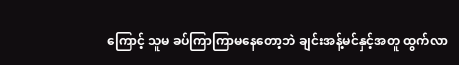ကြောင့် သူမ ခပ်ကြာကြာမနေတော့ဘဲ ချင်းအန့်မင်နှင့်အတူ ထွက်လာ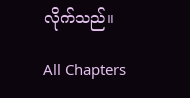လိုက်သည်။

All Chapters